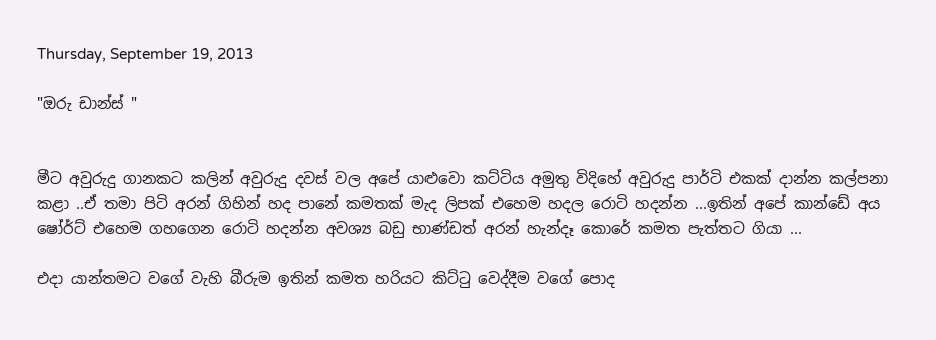Thursday, September 19, 2013

"ඔරු ඩාන්ස් "


මීට අවුරුදු ගානකට කලින් අවුරුදු දවස් වල අපේ යාළුවො කට්ටිය අමුතු විදිහේ අවුරුදු පාර්ටි එකක් දාන්න කල්පනා කළා ..ඒ තමා පිටි අරන් ගිහින් හද පානේ කමතක් මැද ලිපක් එහෙම හදල රොටි හදන්න ...ඉතින් අපේ කාන්ඩේ අය ෂෝර්ට් එහෙම ගහගෙන රොටි හදන්න අවශ්‍ය බඩු භාණ්ඩත් අරන් හැන්දෑ කොරේ කමත පැත්තට ගියා ...

එදා යාන්තමට වගේ වැහි බීරුම ඉතින් කමත හරියට කිට්ටු වෙද්දීම වගේ පොද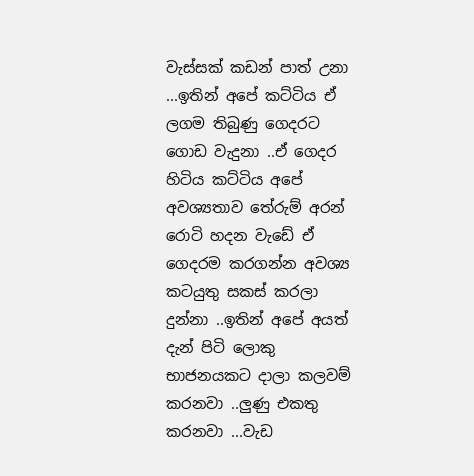වැස්සක් කඩන් පාත් උනා ...ඉතින් අපේ කට්ටිය ඒ ලගම තිබුණු ගෙදරට ගොඩ වැදුනා ..ඒ ගෙදර හිටිය කට්ටිය අපේ අවශ්‍යතාව තේරුම් අරන් රොටි හදන වැඩේ ඒ ගෙදරම කරගන්න අවශ්‍ය කටයුතු සකස් කරලා දුන්නා ..ඉතින් අපේ අයත් දැන් පිටි ලොකු භාජනයකට දාලා කලවම් කරනවා ..ලුණු එකතු කරනවා ...වැඩ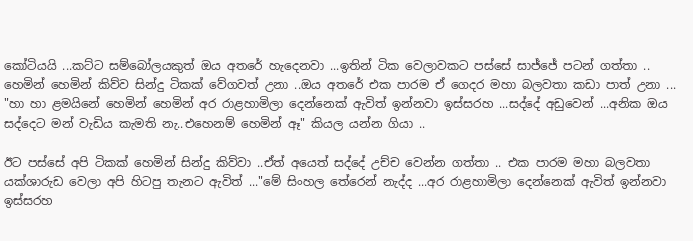කෝටියයි ...කට්ට සම්බෝලයකුත් ඔය අත‍රේ හැදෙනවා ...ඉතින් ටික වෙලාවකට පස්සේ සාජ්ජේ පටන් ගත්තා ..
හෙමින් හෙමින් කිව්ව සින්දු ටිකක් වේගවත් උනා ..ඔය අතරේ එක පාරම ඒ ගෙදර මහා බලවතා කඩා පාත් උනා ...
"හා හා ළමයිනේ හෙමින් හෙමින් අර රාළහාමිලා දෙන්නෙක් ඇවිත් ඉන්නවා ඉස්සරහ ...සද්දේ අඩුවෙන් ...අනික ඔය සද්දෙට මන් වැඩිය කැමති නැ..එහෙනම් හෙමින් ඈ" කියල යන්න ගියා ..

ඊට පස්සේ අපි ටිකක් හෙමින් සින්දු කිව්වා ..ඒත් අයෙත් සද්දේ උච්ච වෙන්න ගත්තා .. එක පාරම මහා බලවතා යක්ශාරුඩ වෙලා අපි හිටපු තැනට ඇවිත් ..."මේ සිංහල තේරෙන් නැද්ද ...අර රාළහාමිලා දෙන්නෙක් ඇවිත් ඉන්නවා ඉස්සරහ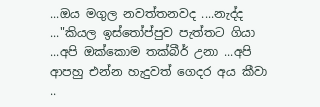...ඔය මගුල නවත්තනවද ....නැද්ද ..."කියල ඉස්තෝප්පුව පැත්තට ගියා ...අපි ඔක්කොම තක්බීර් උනා ...අපි ආපහු එන්න හැදුවත් ගෙදර අය කීවා ..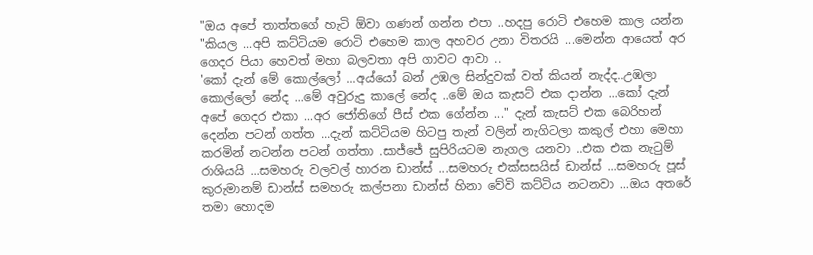"ඔය අපේ තාත්තගේ හැටි ඕවා ගණන් ගන්න එපා ..හදපු රොටි එහෙම කාල යන්න "කියල ...අපි කට්ටියම රොටි එහෙම කාල අහවර උනා විතරයි ...මෙන්න ආයෙත් අර ගෙදර පියා හෙවත් මහා බලවතා අපි ගාවට ආවා ..
'කෝ දැන් මේ කොල්ලෝ ...අය්යෝ බන් උඹල සින්දුවක් වත් කියන් නැද්ද..උඹලා කොල්ලෝ නේද ...මේ අවුරුදු කාලේ නේද ..මේ ඔය කැසට් එක දාන්න ...කෝ දැන් අපේ ගෙදර එකා ...අර ජෝතිගේ පීස් එක ගේන්න ..." දැන් කැසට් එක බෙරිහන් දෙන්න පටන් ගත්ත ...දැන් කට්ටියම හිටපු තැන් වලින් නැගිටලා කකුල් එහා මෙහා කරමින් නටන්න පටන් ගත්තා .සාජ්ජේ සුපිරියටම නැගල යනවා ..එක එක නැටුම් රාශියයි ...සමහරු වලවල් හාරන ඩාන්ස් ...සමහරු එක්සසයිස් ඩාන්ස් ...සමහරු පූස් කුරුමානම් ඩාන්ස් සමහරු කල්පනා ඩාන්ස් හිනා වේවි කට්ටිය නටනවා ...ඔය අතරේ තමා හොදම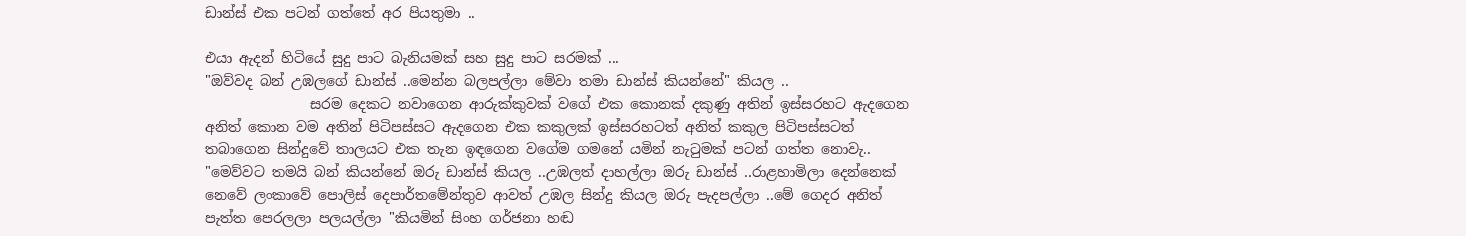ඩාන්ස් එක පටන් ගත්තේ අර පියතුමා ..

එයා ඇදන් හිටියේ සුදු පාට බැනියමක් සහ සුදු පාට සරමක් ...
"ඔව්වද බන් උඹලගේ ඩාන්ස් ..මෙන්න බලපල්ලා මේවා තමා ඩාන්ස් කියන්නේ" කියල ..
               සරම දෙකට නවාගෙන ආරුක්කුවක් වගේ එක කොනක් දකුණු අතින් ඉස්සරහට ඇදගෙන අනිත් කොන වම අතින් පිටිපස්සට ඇදගෙන එක කකුලක් ඉස්සරහටත් අනිත් කකුල පිටිපස්සටත් තබාගෙන සින්දුවේ තාලයට එක තැන ඉඳගෙන වගේම ගමනේ යමින් නැටුමක් පටන් ගත්ත නොවැ..
"මෙව්වට තමයි බන් කියන්නේ ඔරු ඩාන්ස් කියල ..උඹලත් දාහල්ලා ඔරු ඩාන්ස් ..රාළහාමිලා දෙන්නෙක් නෙවේ ලංකාවේ පොලිස් දෙපාර්තමේන්තුව ආවත් උඹල සින්දු කියල ඔරු පැදපල්ලා ..මේ ගෙදර අනිත් පැත්ත පෙරලලා පලයල්ලා "කියමින් සිංහ ගර්ජනා හඬ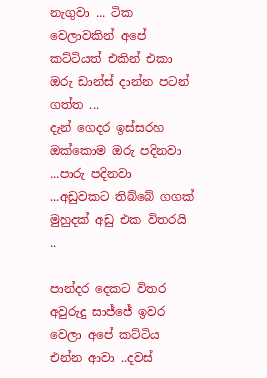නැගුවා ... ටික වෙලාවකින් අපේ කට්ටියත් එකින් එකා ඔරු ඩාන්ස් දාන්න පටන් ගත්ත ...
දැන් ගෙදර ඉස්සරහ ඔක්කොම ඔරු පදිනවා ...පාරු පදිනවා ...අඩුවකට තිබ්බේ ගගක් මුහුදක් අඩු එක විතරයි ..

පාන්දර දෙකට විතර අවුරුදු සාජ්ජේ ඉවර වෙලා අපේ කට්ටිය එන්න ආවා ..දවස්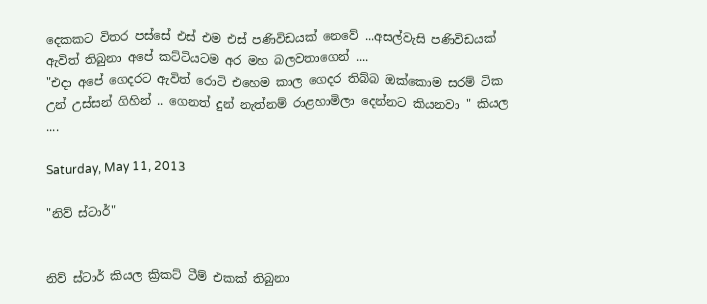දෙකකට විතර පස්සේ එස් එම එස් පණිවිඩයක් නෙවේ ...අසල්වැසි පණිවිඩයක් ඇවිත් තිබුනා අපේ කට්ටියටම අර මහ බලවතාගෙන් ....
"එදා අපේ ගෙදරට ඇවිත් රොටි එහෙම කාල ගෙදර තිබ්බ ඔක්කොම සරම් ටික උන් උස්සන් ගිහින් .. ගෙනත් දුන් නැත්නම් රාළහාමිලා දෙන්නට කියනවා " කියල ....

Saturday, May 11, 2013

"නිව් ස්ටාර්"


නිව් ස්ටාර් කියල ක්‍රිකට් ටීම් එකක් තිබුනා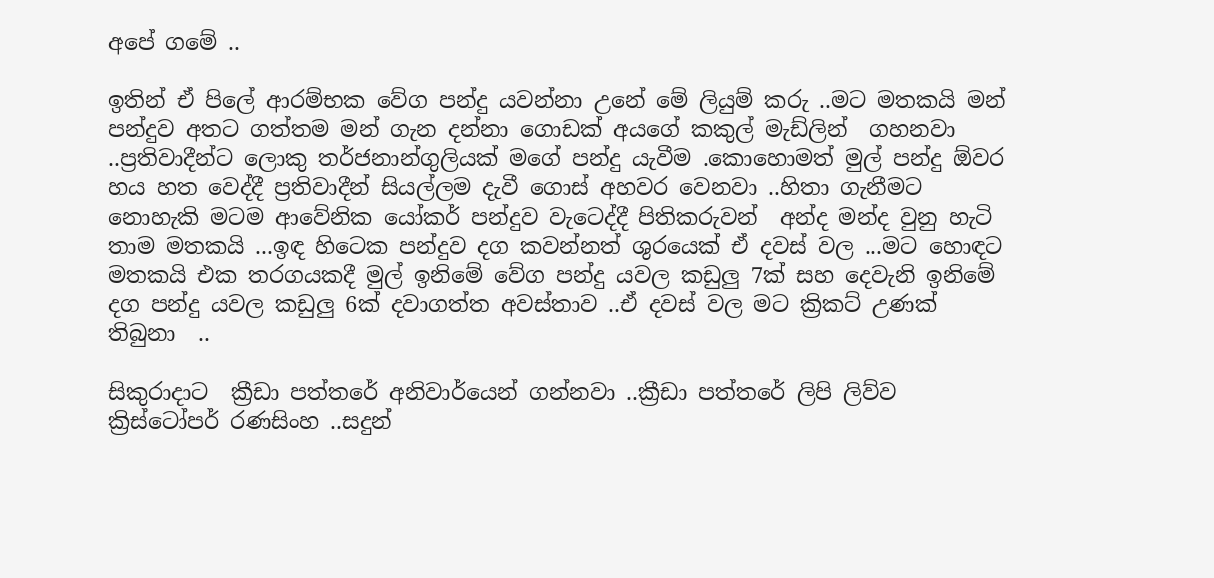අපේ ගමේ ..

ඉතින් ඒ පිලේ ආරම්භක වේග පන්දු යවන්නා උනේ මේ ලියුම් කරු ..මට මතකයි මන් පන්දුව අතට ගත්තම මන් ගැන දන්නා ගොඩක් අයගේ කකුල් මැඩ්ලින්  ගහනවා ..ප්‍රතිවාදීන්ට ලොකු තර්ජනාන්ගුලියක් මගේ පන්දු යැවීම .කොහොමත් මුල් පන්දු ඕවර හය හත වෙද්දී ප්‍රතිවාදීන් සියල්ලම දැවී ගොස් අහවර වෙනවා ..හිතා ගැනීමට නොහැකි මටම ආවේනික යෝකර් පන්දුව වැටෙද්දී පිතිකරුවන්  අන්ද මන්ද වුනු හැටි තාම මතකයි ...ඉඳ හිටෙක පන්දුව දග කවන්නත් ශුරයෙක් ඒ දවස් වල ...මට හොඳට මතකයි එක තරගයකදී මුල් ඉනිමේ වේග පන්දු යවල කඩුලු 7ක් සහ දෙවැනි ඉනිමේ දග පන්දු යවල කඩුලු 6ක් දවාගත්ත අවස්තාව ..ඒ දවස් වල මට ක්‍රිකට් උණක් තිබුනා  ..

සිකුරාදාට  ක්‍රීඩා පත්තරේ අනිවාර්යෙන් ගන්නවා ..ක්‍රීඩා පත්තරේ ලිපි ලිව්ව ක්‍රිස්ටෝපර් රණසිංහ ..සදුන්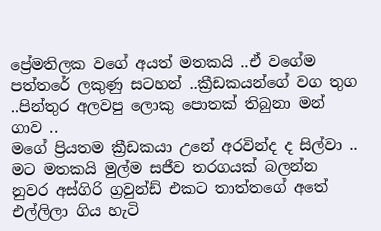ප්‍රේමතිලක වගේ අයත් මතකයි ..ඒ වගේම පත්තරේ ලකුණු සටහන් ..ක්‍රීඩකයන්ගේ වග තුග ..පින්තුර අලවපු ලොකු පොතක් තිබුනා මන් ගාව ..
මගේ ප්‍රියතම ක්‍රීඩකයා උනේ අරවින්ද ද සිල්වා ..
මට මතකයි මුල්ම සජීව තරගයක් බලන්න නුවර අස්ගිරි ග්‍රවුන්ඩ් එකට තාත්තගේ අතේ එල්ලිලා ගිය හැටි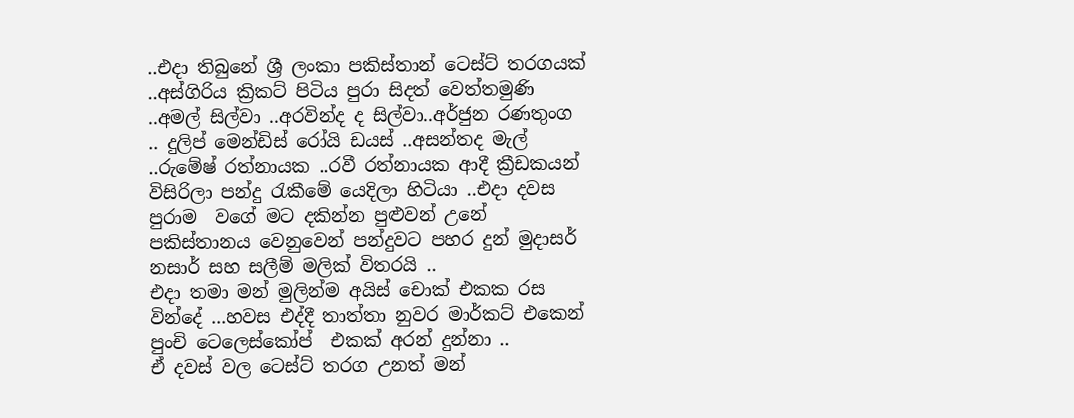..එදා තිබුනේ ශ්‍රී ලංකා පකිස්තාන් ටෙස්ට් තරගයක් ..අස්ගිරිය ක්‍රිකට් පිටිය පුරා සිදත් වෙත්තමුණි ..අමල් සිල්වා ..අරවින්ද ද සිල්වා..අර්ජුන රණතුංග .. දුලිප් මෙන්ඩිස් රෝයි ඩයස් ..අසන්තද මැල් ..රුමේෂ් රත්නායක ..රවී රත්නායක ආදී ක්‍රීඩකයන් විසිරිලා පන්දු රැකීමේ යෙදිලා හිටියා ..එදා දවස පුරාම  වගේ මට දකින්න පුළුවන් උනේ පකිස්තානය වෙනුවෙන් පන්දුවට පහර දුන් මුදාසර් නසාර් සහ සලීම් මලික් විතරයි ..
එදා තමා මන් මුලින්ම අයිස් චොක් එකක රස වින්දේ ...හවස එද්දී තාත්තා නුවර මාර්කට් එකෙන් පුංචි ටෙලෙස්කෝප්  එකක් අරන් දුන්නා ..
ඒ දවස් වල ටෙස්ට් තරග උනත් මන්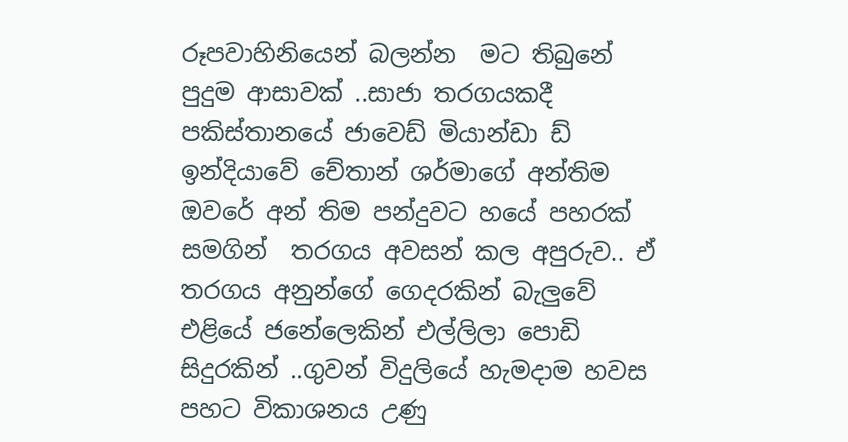රූපවාහිනියෙන් බලන්න  මට තිබුනේ  පුදුම ආසාවක් ..සාජා තරගයකදී පකිස්තානයේ ජාවෙඩ් මියාන්ඩා ඩ් ඉන්දියාවේ චේතාන් ශර්මාගේ අන්තිම ඔවරේ අන් තිම පන්දුවට හයේ පහරක් සමගින්  තරගය අවසන් කල අපුරුව.. ඒ තරගය අනුන්ගේ ගෙදරකින් බැලුවේ එළියේ ජනේලෙකින් එල්ලිලා පොඩි සිදුරකින් ..ගුවන් විදුලියේ හැමදාම හවස පහට විකාශනය උණු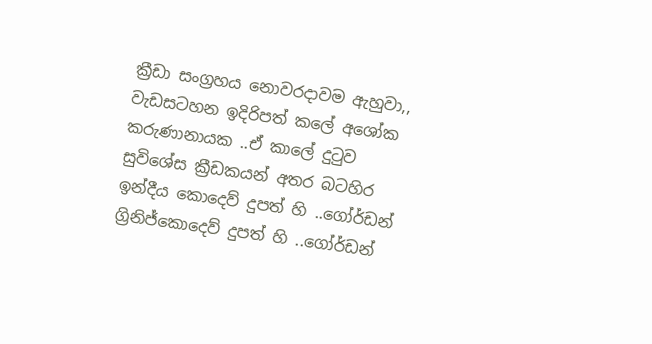ක්‍රීඩා සංග්‍රහය නොවරදාවම ඇහුවා,, වැඩසටහන ඉදිරිපත් කලේ අශෝක කරුණානායක ..ඒ කාලේ දුටුව සුවිශේස ක්‍රීඩකයන් අතර බටහිර ඉන්දීය කොදෙව් දුපත් හි ..ගෝර්ඩන් ග්‍රිනිජ්කොදෙව් දුපත් හි ..ගෝර්ඩන්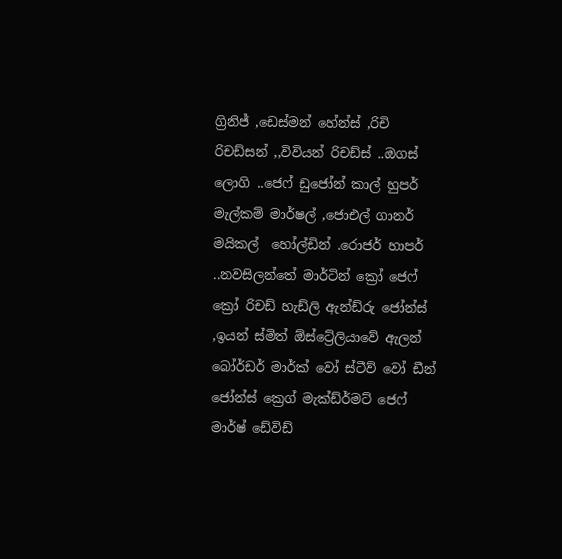ග්‍රිනිජ් ,ඩෙස්මන් හේන්ස් ,රිචි රිචඩ්සන් ,,විවියන් රිචඩ්ස් ..ඔගස් ලොගි ..ජෙෆ් ඩුජෝන් කාල් හුපර් මැල්කම් මාර්ෂල් ,ජොඑල් ගානර් මයිකල්  හෝල්ඩින් .රොජර් හාපර් ..නවසිලන්තේ මාර්ටින් ක්‍රෝ ජෙෆ් ක්‍රෝ රිචඩ් හැඩ්ලි ඇන්ඩ්රු ජෝන්ස් ,ඉයන් ස්මිත් ඕස්ට්‍රේලියාවේ ඇලන් බෝර්ඩර් මාර්ක් වෝ ස්ටීව් වෝ ඩීන් ජෝන්ස් ක්‍රෙග් මැක්ඩ්ර්මට් ජෙෆ් මාර්ෂ් ඩේවිඩ්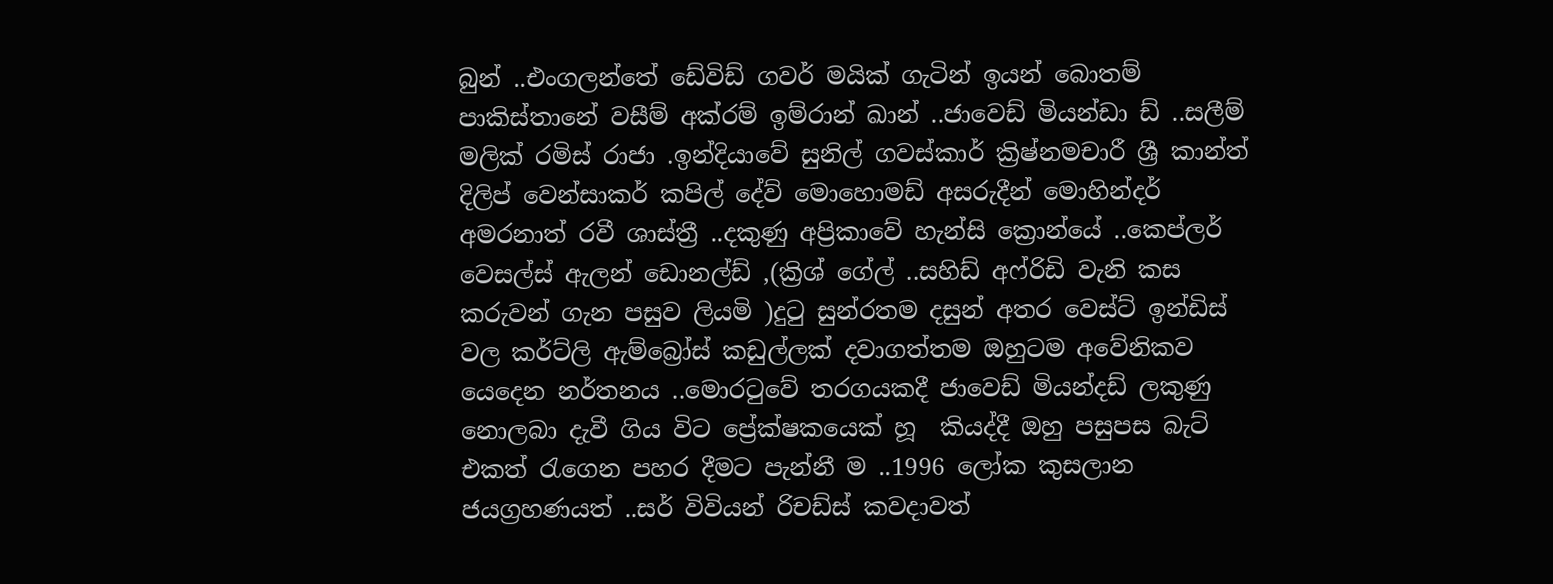බුන් ..එංගලන්තේ ඩේවිඩ් ගවර් මයික් ගැටින් ඉයන් බොතම් පාකිස්තානේ වසීම් අක්රම් ඉම්රාන් ඛාන් ..ජාවෙඩ් මියන්ඩා ඩ් ..සලීම් මලික් රමිස් රාජා .ඉන්දියාවේ සුනිල් ගවස්කාර් ක්‍රිෂ්නමචාරී ශ්‍රී කාන්ත් දිලිප් වෙන්සාකර් කපිල් දේව් මොහොමඩ් අසරුදීන් මොහින්දර් අමරනාත් රවී ශාස්ත්‍රී ..දකුණු අප්‍රිකාවේ හැන්සි ක්‍රොන්යේ ..කෙප්ලර් වෙසල්ස් ඇලන් ඩොනල්ඩ් ,(ක්‍රිශ් ගේල් ..සහිඩ් අෆ්රිඩි වැනි කස කරුවන් ගැන පසුව ලියමි )දුටු සුන්රතම දසුන් අතර වෙස්ට් ඉන්ඩිස් වල කර්ට්ලි ඇම්බ්‍රෝස් කඩුල්ලක් දවාගත්තම ඔහුටම අවේනිකව  යෙදෙන නර්තනය ..මොරටුවේ තරගයකදී ජාවෙඩ් මියන්දඩ් ලකුණු නොලබා දැවී ගිය විට ප්‍රේක්ෂකයෙක් හූ  කියද්දී ඔහු පසුපස බැට් එකත් රැගෙන පහර දීමට පැන්නී ම ..1996 ලෝක කුසලාන ජයග්‍රහණයත් ..සර් විවියන් රිචඩ්ස් කවදාවත්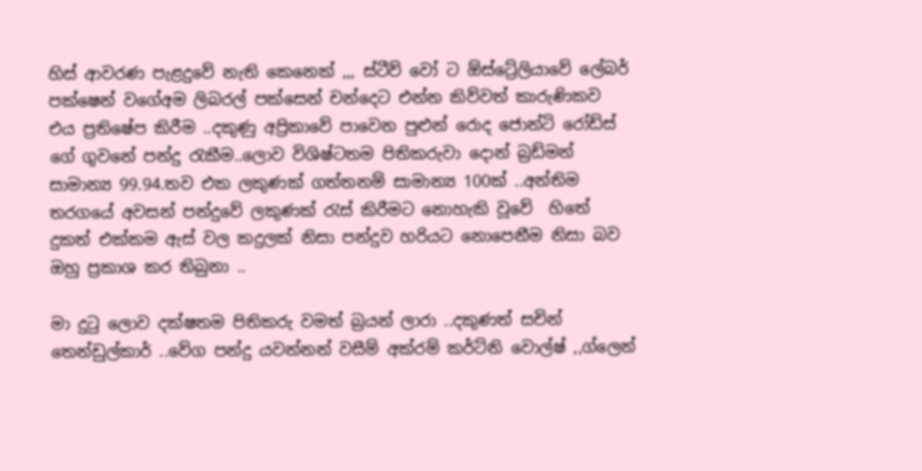හිස් ආවරණ පැළදුවේ නැති කෙනෙක් ,,, ස්ටීව් වෝ ට ඕස්ට්‍රේලියාවේ ලේබර් පක්ෂෙන් වගේඅම ලිබරල් පක්සෙන් චන්දෙට එන්න කිව්වත් කාරුණිකව එය ප්‍රතිෂේප කිරීම ..දකුණු අප්‍රිකාවේ පාවෙන පුළුන් රොද ජොන්ටි රෝඩ්ස් ගේ ගුවනේ පන්දු රැකීම..ලොව විශිෂ්ටතම පිතිකරුවා දොන් බ්‍රඩ්මන් සාමාන්‍ය 99.94.තව එක ලකුණක් ගත්තනම් සාමාන්‍ය 100ක් ..අන්තිම තරගයේ අවසන් පන්දුවේ ලකුණක් රැස් කිරීමට නොහැකි වූවේ  හිතේ දුකත් එක්කම ඇස් වල කදුලක් නිසා පන්දුව හරියට නොපෙනීම නිසා බව ඔහු ප්‍රකාශ කර තිබුනා ..

මා දුටු ලොව දක්ෂතම පිතිකරු වමත් බ්‍රයන් ලාරා ..දකුණත් සචින් තෙන්ඩුල්කාර් ..වේග පන්දු යවන්නන් වසීම් අක්රම් කර්ට්නි වොල්ෂ් ,,ග්ලෙන්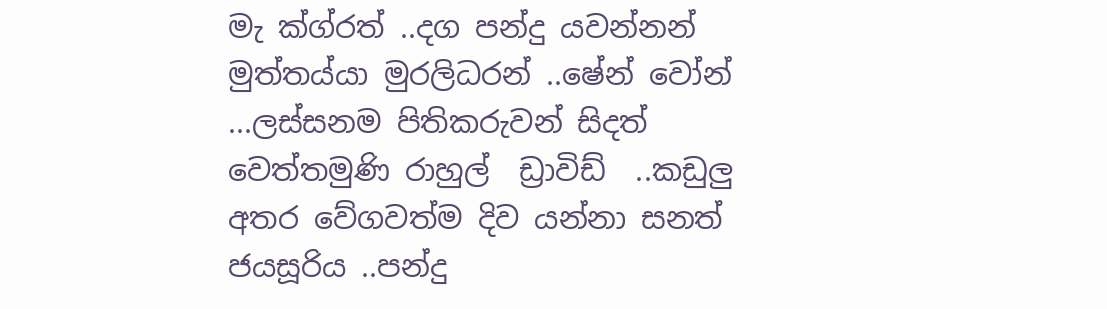මැ ක්ග්රත් ..දග පන්දු යවන්නන් මුත්තය්යා මුරලිධරන් ..ෂේන් වෝන් ...ලස්සනම පිතිකරුවන් සිදත් වෙත්තමුණි රාහුල්  ඩ්‍රාවිඩ්  ..කඩුලු අතර වේගවත්ම දිව යන්නා සනත් ජයසූරිය ..පන්දු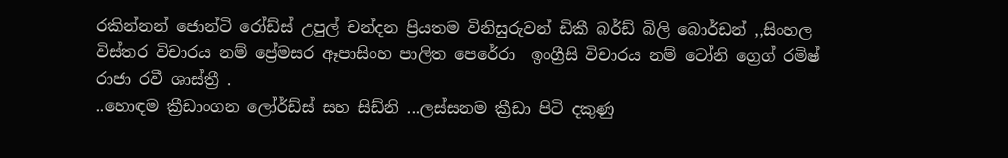රකින්නන් ජොන්ටි රෝඩ්ස් උපුල් චන්දන ප්‍රියතම විනිසුරුවන් ඩිකී බර්ඩ් බිලි බොර්ඩන් ,,සිංහල විස්තර විචාරය නම් ප්‍රේමසර ඈපාසිංහ පාලිත පෙරේරා  ඉංග්‍රීසි විචාරය නම් ටෝනි ග්‍රෙග් රමිෂ් රාජා රවී ශාස්ත්‍රී .
..හොඳම ක්‍රීඩාංගන ලෝර්ඩ්ස් සහ සිඩ්නි ...ලස්සනම ක්‍රීඩා පිටි දකුණු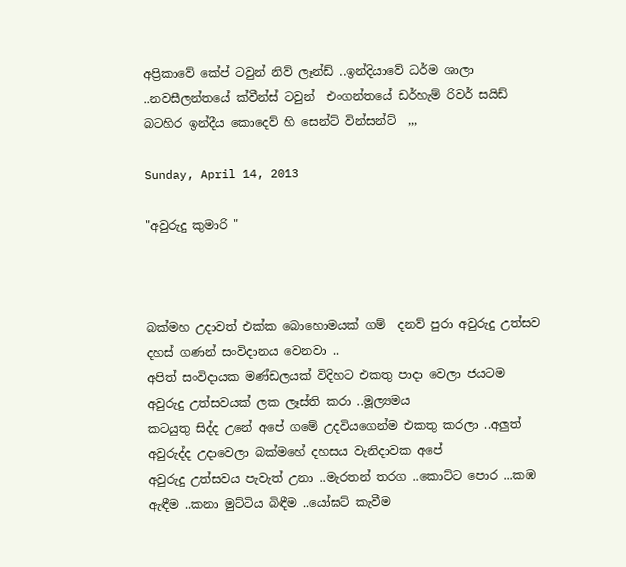අප්‍රිකාවේ කේප් ටවුන් නිව් ලෑන්ඩ් ..ඉන්දියාවේ ධර්ම ශාලා ..නවසීලන්තයේ ක්වීන්ස් ටවුන්  එංගන්තයේ ඩර්හැම් රිවර් සයිඩ් බටහිර ඉන්දීය කොදෙව් හි සෙන්ට් වින්සන්ට්  ,,,

Sunday, April 14, 2013

"අවුරුදු කුමාරි "



බක්මහ උදාවත් එක්ක බොහොමයක් ගම්  දනව් පුරා අවුරුදු උත්සව දහස් ගණන් සංවිදානය වෙනවා ..
අපිත් සංවිදායක මණ්ඩලයක් විදිහට එකතු පාදා වෙලා ජයටම අවුරුදු උත්සවයක් ලක ලෑස්ති කරා ..මූල්‍යමය
කටයුතු සිද්ද උනේ අපේ ගමේ උදවියගෙන්ම එකතු කරලා ..අලුත් අවුරුද්ද උදාවෙලා බක්මහේ දහසය වැනිදාවක අපේ
අවුරුදු උත්සවය පැවැත් උනා ..මැරතන් තරග ..කොට්ට පොර ...කඹ ඇඳීම ..කනා මුට්ටිය බිඳීම ..යෝඝට් කැවීම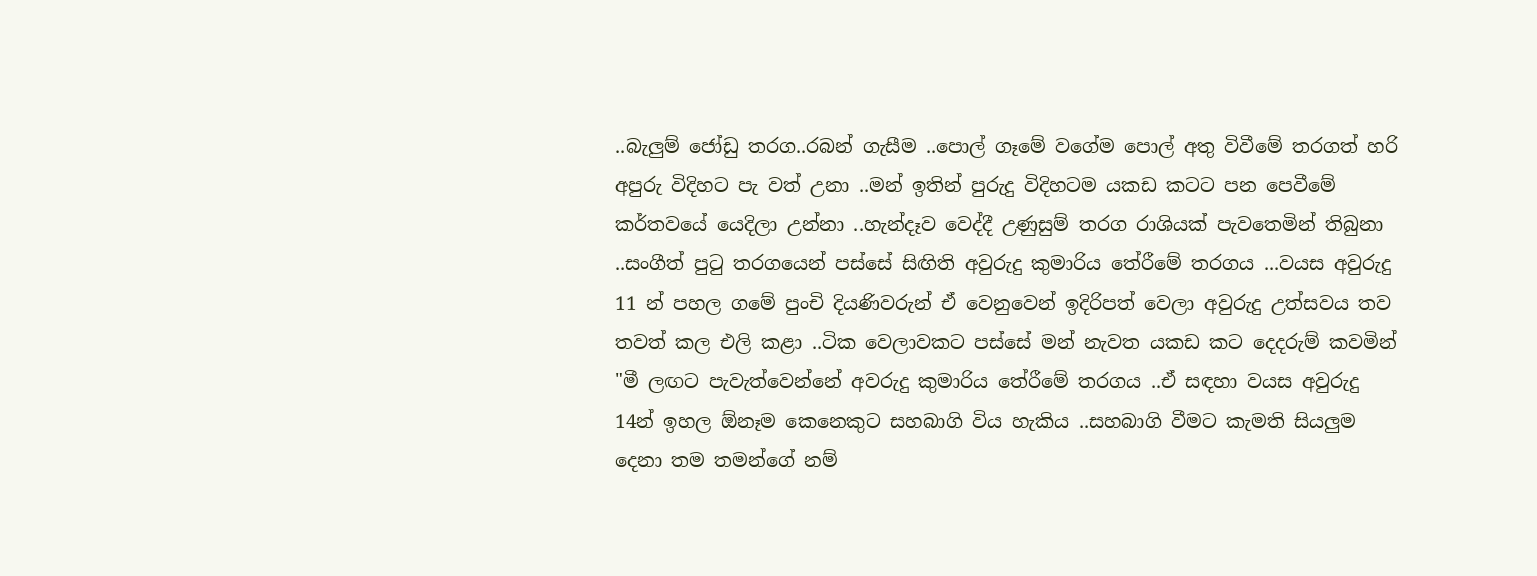..බැලුම් ජෝඩු තරග..රබන් ගැසීම ..පොල් ගෑමේ වගේම පොල් අතු විවීමේ තරගත් හරි අපුරු විදිහට පැ වත් උනා ..මන් ඉතින් පුරුදු විදිහටම යකඩ කටට පන පෙවීමේ කර්තවයේ යෙදිලා උන්නා ..හැන්දෑව වෙද්දී උණුසුම් තරග රාශියක් පැවතෙමින් තිබුනා ..සංගීත් පුටු තරගයෙන් පස්සේ සිඟිති අවුරුදු කුමාරිය තේරීමේ තරගය ...වයස අවුරුදු 11 න් පහල ගමේ පුංචි දියණිවරුන් ඒ වෙනුවෙන් ඉදිරිපත් වෙලා අවුරුදු උත්සවය තව තවත් කල එලි කළා ..ටික වෙලාවකට පස්සේ මන් නැවත යකඩ කට දෙදරුම් කවමින් "මී ලඟට පැවැත්වෙන්නේ අවරුදු කුමාරිය තේරීමේ තරගය ..ඒ සඳහා වයස අවුරුදු 14න් ඉහල ඕනෑම කෙනෙකුට සහබාගි විය හැකිය ..සහබාගි වීමට කැමති සියලුම දෙනා තම තමන්ගේ නම්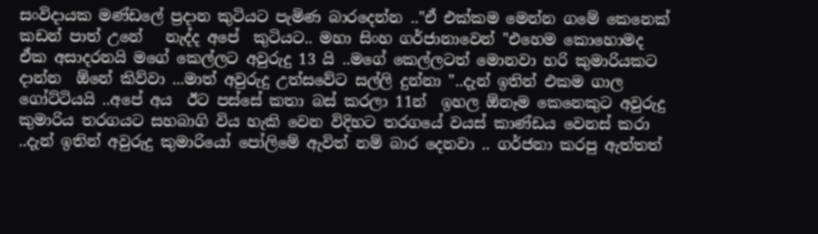සංවිදායක මණ්ඩලේ ප්‍රදාන කුටියට පැමිණ බාරදෙන්න .."ඒ එක්කම මෙන්න ගමේ කෙනෙක් කඩන් පාත් උනේ   නැද්ද අපේ  කුටියට.. මහා සිංහ ගර්ජානාවෙන් "එහෙම කොහොමද ඒක අසාදරනයි මගේ කෙල්ලට අවුරුදු 13 යි ..මගේ කෙල්ලටත් මොනවා හරි කුමාරියකට දාන්න  ඕනේ කිව්වා ...මාත් අවුරුදු උත්සවේට සල්ලි දුන්නා "..දැන් ඉතින් එකම ගාල ගෝට්ටියයි ..අපේ අය  ඊට පස්සේ කතා බස් කරලා 11න්  ඉහල ඕනෑම කෙනෙකුට අවුරුදු කුමාරිය තරගයට සහබාගි විය හැකි වෙන විදිහට තරගයේ වයස් කාණ්ඩය වෙනස් කරා ..දැන් ඉතින් අවුරුදු කුමාරියෝ පෝලිමේ ඇවිත් නම් බාර දෙනවා .. ගර්ජනා කරපු ඇත්තත්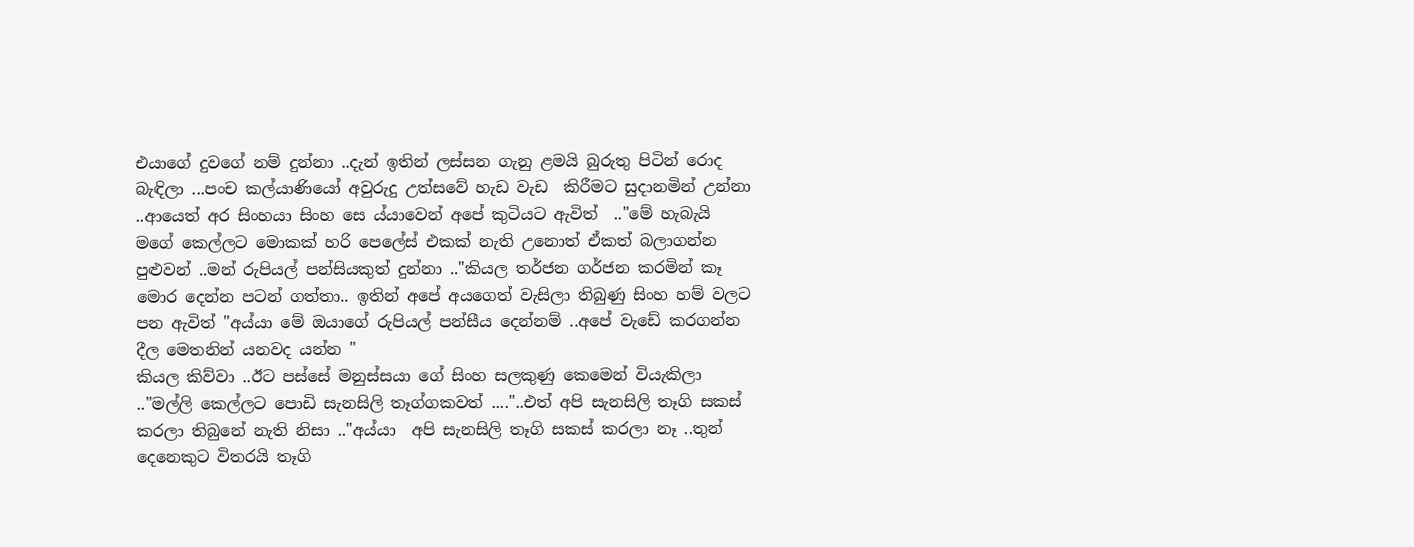එයාගේ දුවගේ නම් දුන්නා ..දැන් ඉතින් ලස්සන ගැනු ළමයි බුරුතු පිටින් රොද බැඳිලා ...පංච කල්යාණියෝ අවුරුදු උත්සවේ හැඩ වැඩ  කිරීමට සුදානමින් උන්නා ..ආයෙත් අර සිංහයා සිංහ සෙ ය්යාවෙන් අපේ කුටියට ඇවිත්  .."මේ හැබැයි මගේ කෙල්ලට මොකක් හරි පෙලේස් එකක් නැති උනොත් ඒකත් බලාගන්න පුළුවන් ..මන් රුපියල් පන්සියකුත් දුන්නා .."කියල තර්ජන ගර්ජන කරමින් කෑ මොර දෙන්න පටන් ගත්තා.. ඉතින් අපේ අයගෙත් වැසිලා තිබුණු සිංහ හම් වලට පන ඇවිත් "අය්යා මේ ඔයාගේ රුපියල් පන්සීය දෙන්නම් ..අපේ වැඩේ කරගන්න දීල මෙතනින් යනවද යන්න "
කියල කිව්වා ..ඊට පස්සේ මනුස්සයා ගේ සිංහ සලකුණු කෙමෙන් වියැකිලා .."මල්ලි කෙල්ලට පොඩි සැනසිලි තෑග්ගකවත් ...."..එත් අපි සැනසිලි තෑගි සකස් කරලා තිබුනේ නැති නිසා .."අය්යා  අපි සැනසිලි තෑගි සකස් කරලා නෑ ..තුන් දෙනෙකුට විතරයි තෑගි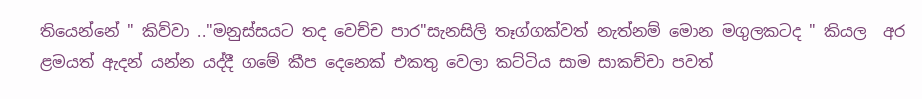තියෙන්නේ " කිව්වා .."මනුස්සයට තද වෙච්ච පාර"සැනසිලි තෑග්ගක්වත් නැත්නම් මොන මගුලකටද " කියල  අර ළමයත් ඇදන් යන්න යද්දී ගමේ කීප දෙනෙක් එකතු වෙලා කට්ටිය සාම සාකච්චා පවත්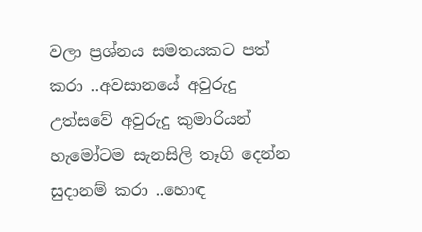වලා ප්‍රශ්නය සමතයකට පත් කරා ..අවසානයේ අවුරුදු  උත්සවේ අවුරුදු කුමාරියන් හැමෝටම සැනසිලි තෑගි දෙන්න සුදානම් කරා ..හොඳ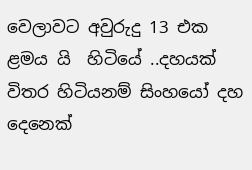වෙලාවට අවුරුදු 13 එක ළමය යි  හිටියේ ..දහයක් විතර හිටියනම් සිංහයෝ දහ  දෙනෙක්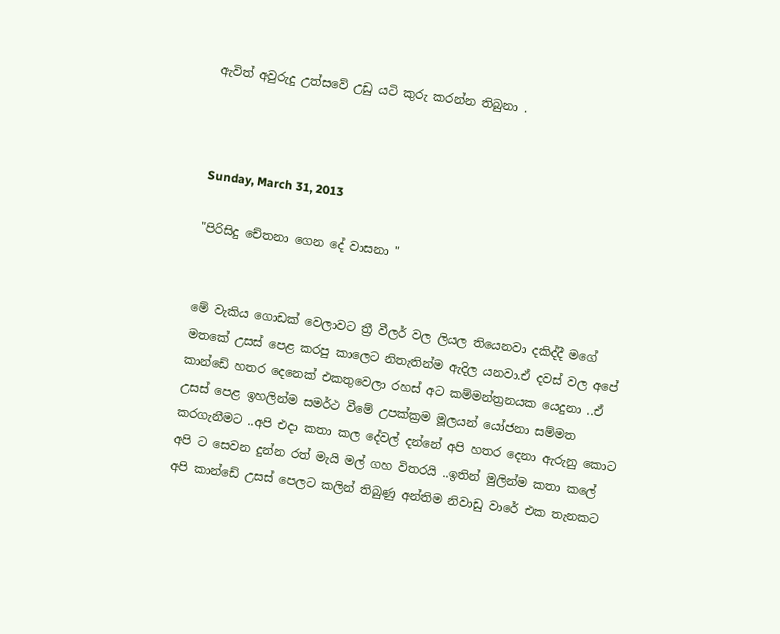ඇවිත් අවුරුදු උත්සවේ උඩු යටි කුරු කරන්න තිබුනා .



Sunday, March 31, 2013

"පිරිසිදු චේතනා ගෙන දේ වාසනා "


මේ වැකිය ගොඩක් වෙලාවට ත්‍රී වීලර් වල ලියල තියෙනවා දකිද්දී මගේ මතකේ උසස් පෙළ කරපු කාලෙට නිතැතින්ම ඇදිල යනවා.ඒ දවස් වල අපේ කාන්ඩේ හතර දෙනෙක් එකතුවෙලා රහස් අට කම්මන්ත්‍රනයක යෙදුනා ..ඒ උසස් පෙළ ඉහලින්ම සමර්ථ වීමේ උපක්ක්‍රම මූලයන් යෝජනා සම්මත කරගැනීමට ..අපි එදා කතා කල දේවල් දන්නේ අපි හතර දෙනා ඇරුනු කොට අපි ට සෙවන දුන්න රත් මැයි මල් ගහ විතරයි ..ඉතින් මුලින්ම කතා කලේ අපි කාන්ඩේ උසස් පෙලට කලින් තිබුණු අන්තිම නිවාඩු වාරේ එක තැනකට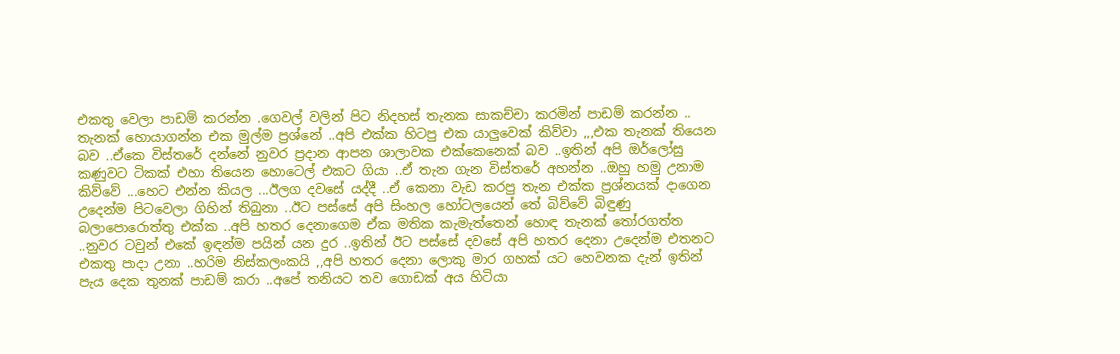එකතු වෙලා පාඩම් කරන්න .ගෙවල් වලින් පිට නිදහස් තැනක සාකච්චා කරමින් පාඩම් කරන්න .. තැනක් හොයාගන්න එක මුල්ම ප්‍රශ්නේ ..අපි එක්ක හිටපු එක යාලුවෙක් කිව්වා ,,,එක තැනක් තියෙන බව ..ඒකෙ විස්තරේ දන්නේ නුවර ප්‍රදාන ආපන ශාලාවක එක්කෙනෙක් බව ..ඉතින් අපි ඔර්ලෝසු කණුවට ටිකක් එහා තියෙන හොටෙල් එකට ගියා ..ඒ තැන ගැන විස්තරේ අහන්න ..ඔහු හමු උනාම කිව්වේ ...හෙට එන්න කියල ...ඊලග දවසේ යද්දී ..ඒ කෙනා වැඩ කරපු තැන එක්ක ප්‍රශ්නයක් දාගෙන උදෙන්ම පිටවෙලා ගිහින් තිබුනා ..ඊට පස්සේ අපි සිංහල හෝටලයෙන් තේ බිව්වේ බිඳුණු බලාපොරොත්තු එක්ක ..අපි හතර දෙනාගෙම ඒක මතික කැමැත්තෙන් හොඳ තැනක් තෝරගත්ත ..නුවර ටවුන් එකේ ඉඳන්ම පයින් යන දුර ..ඉතින් ඊට පස්සේ දවසේ අපි හතර දෙනා උදෙන්ම එතනට එකතු පාදා උනා ..හරිම නිස්කලංකයි ,,අපි හතර දෙනා ලොකු මාර ගහක් යට හෙවනක දැන් ඉතින් පැය දෙක තුනක් පාඩම් කරා ..අපේ තනියට තව ගොඩක් අය හිටියා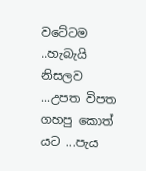වටේටම ..හැබැයි නිසලව ...උපත විපත ගහපු කොත් යට ...පැය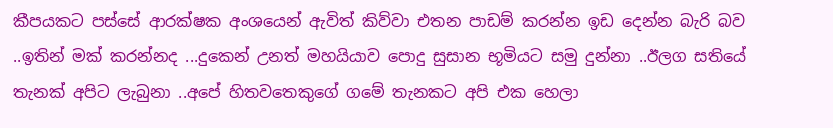කීපයකට පස්සේ ආරක්ෂක අංශයෙන් ඇවිත් කිව්වා එතන පාඩම් කරන්න ඉඩ දෙන්න බැරි බව ..ඉතින් මක් කරන්නද ...දුකෙන් උනත් මහයියාව පොදු සුසාන භූමියට සමු දුන්නා ..ඊලග සතියේ තැනක් අපිට ලැබුනා ..අපේ හිතවතෙකුගේ ගමේ තැනකට අපි එක හෙලා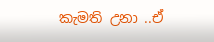කැමති උනා ..ඒ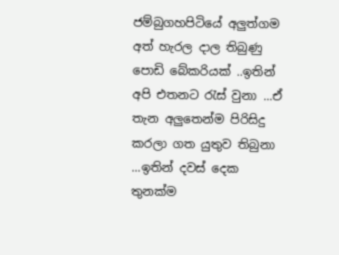ජම්බුගහපිටියේ අලුත්ගම අත් හැරල දාල තිබුණු පොඩි බේකරියක් ..ඉතින් අපි එතනට රැස් වුනා ...ඒ තැන අලුතෙන්ම පිරිසිදු කරලා ගත යුතුව තිබුනා ...ඉතින් දවස් දෙක තුනක්ම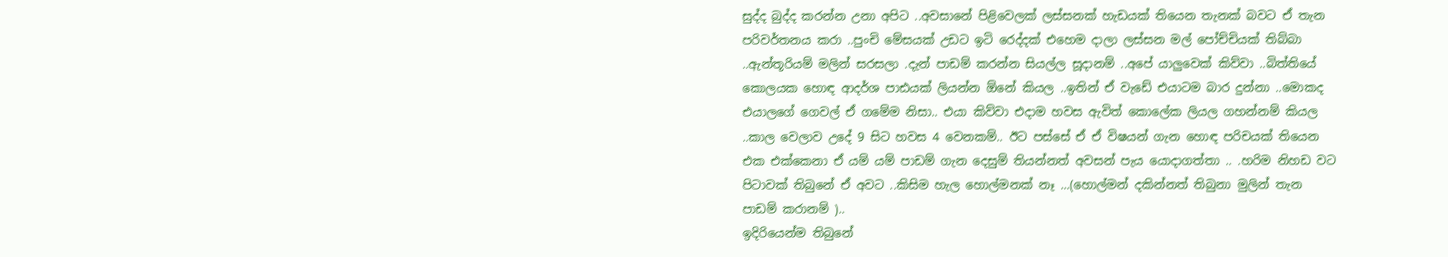සුද්ද බුද්ද කරන්න උනා අපිට ..අවසානේ පිළිවෙලක් ලස්සනක් හැඩයක් තියෙන තැනක් බවට ඒ තැන පරිවර්තනය කරා ..පුංචි මේසයක් උඩට ඉටි රෙද්දක් එහෙම දාලා ලස්සන මල් පෝච්චියක් තිබ්බා ..ඇන්තූරියම් මලින් සරසලා .දැන් පාඩම් කරන්න සියල්ල සූදානම් ..අපේ යාලුවෙක් කිව්වා ..බිත්තියේ කොලයක හොඳ ආදර්ශ පාඪයක් ලියන්න ඕනේ කියල ..ඉතින් ඒ වැඩේ එයාටම බාර දුන්නා ..මොකද එයාලගේ ගෙවල් ඒ ගමේම නිසා.. එයා කිව්වා එදාම හවස ඇවිත් කොලේක ලියල ගහන්නම් කියල ..කාල වෙලාව උදේ 9 සිට හවස 4 වෙනකම්.. ඊට පස්සේ ඒ ඒ විෂයන් ගැන හොඳ පරිචයක් තියෙන එක එක්කෙනා ඒ යම් යම් පාඩම් ගැන දෙසුම් තියන්නත් අවසන් පැය යොදාගත්තා .. .හරිම නිහඩ වට පිටාවක් තිබුනේ ඒ අවට ..කිසිම හැල හොල්මනක් නෑ ...(හොල්මන් දකින්නත් තිබුනා මුලින් තැන පාඩම් කරානම් )..
ඉදිරියෙන්ම තිබුනේ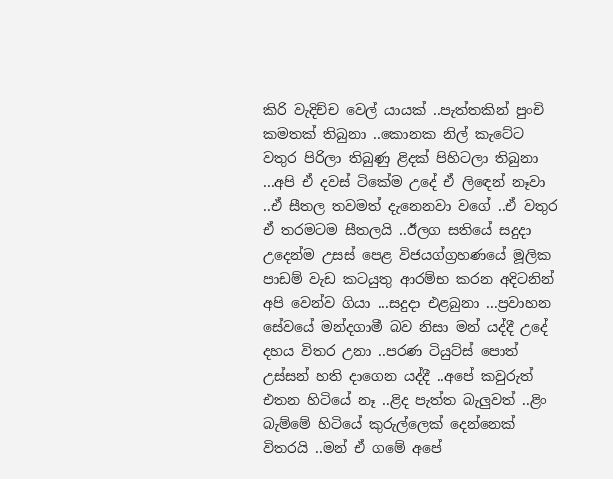කිරි වැදිච්ච වෙල් යායක් ..පැත්තකින් පුංචි කමතක් තිබුනා ..කොනක නිල් කැටේට
වතුර පිරිලා තිබුණු ළිදක් පිහිටලා තිබුනා ...අපි ඒ දවස් ටිකේම උදේ ඒ ලිඳෙන් නෑවා ..ඒ සීතල තවමත් දැනෙනවා වගේ ..ඒ වතුර ඒ තරමටම සීතලයි ..ඊලග සතියේ සදුදා උදෙන්ම උසස් පෙළ විජයග්ග්‍රහණයේ මූලික පාඩම් වැඩ කටයුතු ආරම්භ කරන අදිටනින් අපි වෙන්ව ගියා ...සදුදා එළබුනා ...ප්‍රවාහන සේවයේ මන්දගාමී බව නිසා මන් යද්දී උදේ දහය විතර උනා ..පරණ ටියුට්ස් පොත් උස්සන් හති දාගෙන යද්දී ..අපේ කවුරුත් එතන හිටියේ නෑ ..ළිද පැත්ත බැලුවත් ..ළිං බැම්මේ හිටියේ කුරුල්ලෙක් දෙන්නෙක් විතරයි ..මන් ඒ ගමේ අපේ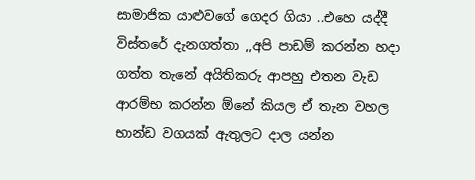සාමාජික යාළුවගේ ගෙදර ගියා ..එහෙ යද්දී විස්තරේ දැනගත්තා ,,අපි පාඩම් කරන්න හදා ගත්ත තැනේ අයිතිකරු ආපහු එතන වැඩ ආරම්භ කරන්න ඕනේ කියල ඒ තැන වහල භාන්ඩ වගයක් ඇතුලට දාල යන්න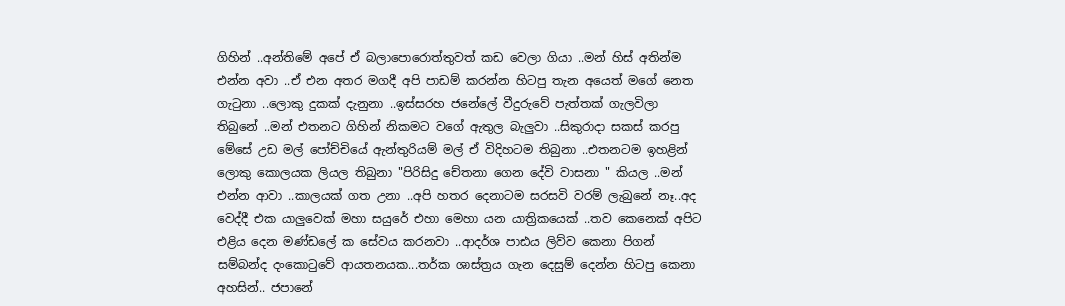ගිහින් ..අන්තිමේ අපේ ඒ බලාපොරොත්තුවත් කඩ වෙලා ගියා ..මන් හිස් අතින්ම එන්න අවා ..ඒ එන අතර මගදී අපි පාඩම් කරන්න හිටපු තැන අයෙත් මගේ නෙත ගැටුනා ..ලොකු දුකක් දැනුනා ..ඉස්සරහ ජනේලේ වීදුරුවේ පැත්තක් ගැලවිලා තිබුනේ ..මන් එතනට ගිහින් නිකමට වගේ ඇතුල බැලුවා ..සිකුරාදා සකස් කරපු මේසේ උඩ මල් පෝච්චියේ ඇන්තුරියම් මල් ඒ විදිහටම තිබුනා ..එතනටම ඉහළින් ලොකු කොලයක ලියල තිබුනා "පිරිසිදු චේතනා ගෙන දේවි වාසනා " කියල ..මන් එන්න ආවා ..කාලයක් ගත උනා ..අපි හතර දෙනාටම සරසවි වරම් ලැබුනේ නෑ..අද වෙද්දී එක යාලුවෙක් මහා සයුරේ එහා මෙහා යන යාත්‍රිකයෙක් ..තව කෙනෙක් අපිට එළිය දෙන මණ්ඩලේ ක සේවය කරනවා ..ආදර්ශ පාඪය ලිව්ව කෙනා පිගන් සම්බන්ද දංකොටුවේ ආයතනයක...තර්ක ශාස්ත්‍රය ගැන දෙසුම් දෙන්න හිටපු කෙනා අහසින්.. ජපානේ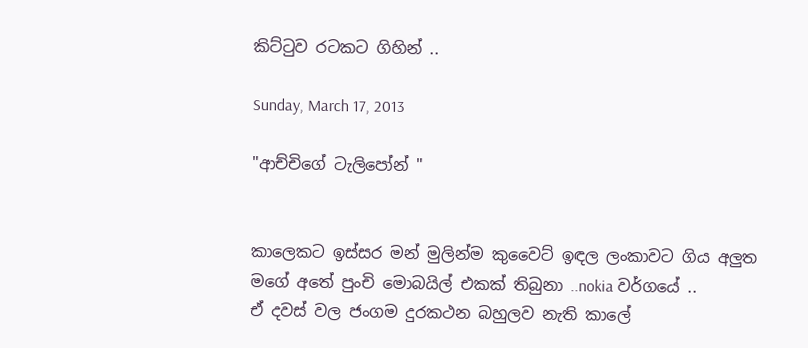කිට්ටුව රටකට ගිහින් ..

Sunday, March 17, 2013

"ආච්චිගේ ටැලිපෝන් "


කාලෙකට ඉස්සර මන් මුලින්ම කුවෛට් ඉඳල ලංකාවට ගිය අලුත මගේ අතේ පුංචි මොබයිල් එකක් තිබුනා ..nokia වර්ගයේ ..
ඒ දවස් වල ජංගම දුරකථන බහුලව නැති කාලේ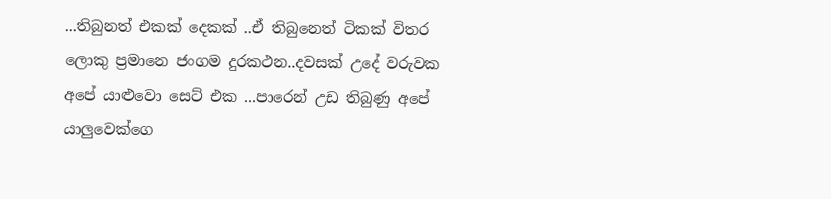...තිබුනත් එකක් දෙකක් ..ඒ තිබුනෙත් ටිකක් විතර ලොකු ප්‍රමානෙ ජංගම දුරකථන..දවසක් උදේ වරුවක අපේ යාළුවො සෙට් එක ...පාරෙන් උඩ තිබුණු අපේ යාලුවෙක්ගෙ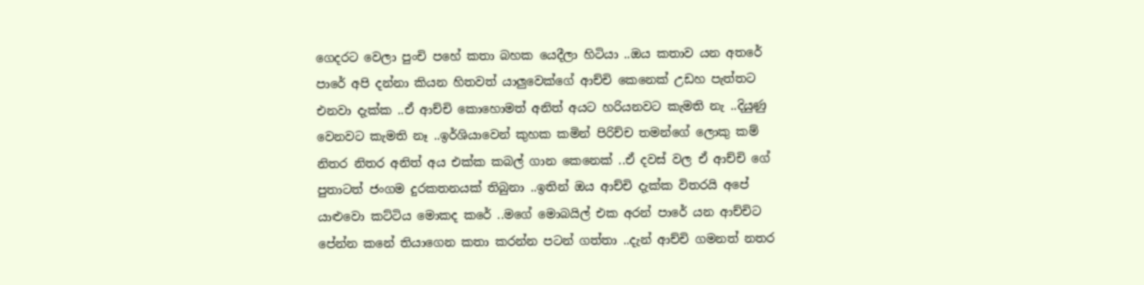ගෙදරට වෙලා පුංචි පහේ කතා බහක යෙදීලා හිටියා ..ඔය කතාව යන අතරේ පාරේ අපි දන්නා කියන හිතවත් යාලුවෙක්ගේ ආච්චි කෙනෙක් උඩහ පැත්තට එනවා දැක්ක ..ඒ ආච්චි කොහොමත් අනිත් අයට හරියනවට කැමති නැ ..දියුණු වෙනවට කැමති නෑ ..ඉර්ශියාවෙන් කුහක කමින් පිරිච්ච තමන්ගේ ලොකු කම් නිතර නිතර අනිත් අය එක්ක කබල් ගාන කෙනෙක් ..ඒ දවස් වල ඒ ආච්චි ගේ පුතාටත් ජංගම දුරකතනයක් තිබුනා ..ඉතින් ඔය ආච්චි දැක්ක විතරයි අපේ යාළුවො කට්ටිය මොකද කරේ ..මගේ මොබයිල් එක අරන් පාරේ යන ආච්චිට පේන්න කනේ තියාගෙන කතා කරන්න පටන් ගත්තා ..දැන් ආච්චි ගමනත් නතර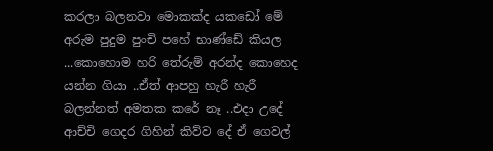කරලා බලනවා මොකක්ද යකඩෝ මේ අරුම පුදුම පුංචි පහේ භාණ්ඩේ කියල ...කොහොම හරි තේරුම් අරන්ද කොහෙද යන්න ගියා ..ඒත් ආපහු හැරී හැරී බලන්නත් අමතක කරේ නෑ ..එදා උදේ ආච්චි ගෙදර ගිහින් කිව්ව දේ ඒ ගෙවල්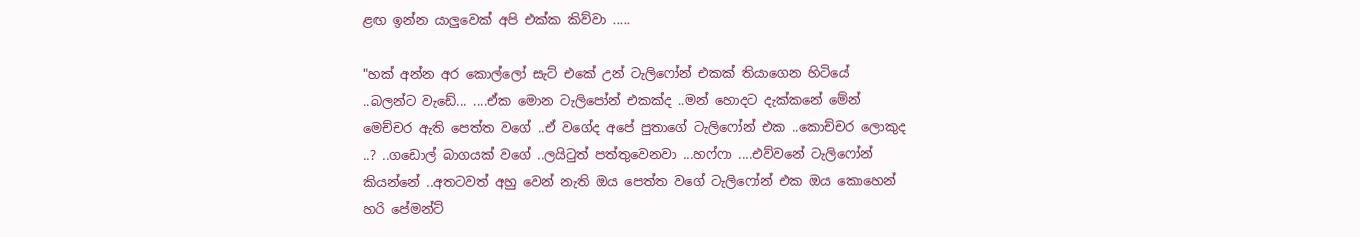ළඟ ඉන්න යාලුවෙක් අපි එක්ක කිව්වා .....

"හක් අන්න අර කොල්ලෝ සැට් එකේ උන් ටැලිෆෝන් එකක් තියාගෙන හිටියේ ..බලන්ට වැඩේ... ....ඒක මොන ටැලිපෝන් එකක්ද ..මන් හොදට දැක්කනේ මේන් මෙච්චර ඇති පෙත්ත වගේ ..ඒ වගේද අපේ පුතාගේ ටැලිෆෝන් එක ..කොච්චර ලොකුද ..? ..ගඩොල් බාගයක් වගේ ..ලයිටුත් පත්තුවෙනවා ...හෆ්ෆා ....එව්වනේ ටැලිෆෝන් කියන්නේ ..අතටවත් අහු වෙන් නැති ඔය පෙත්ත වගේ ටැලිෆෝන් එක ඔය කොහෙන් හරි පේමන්ට්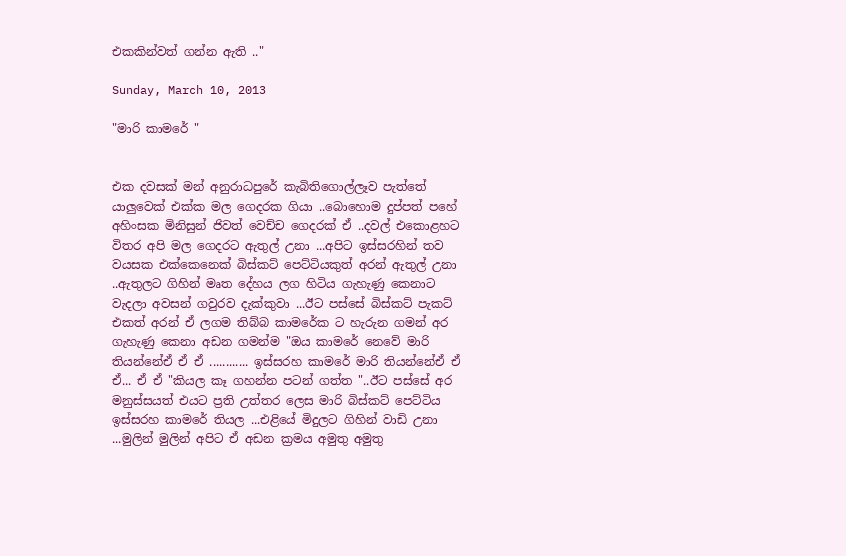එකකින්වත් ගන්න ඇති .."

Sunday, March 10, 2013

"මාරි කාමරේ "


එක දවසක් මන් අනුරාධපුරේ කැබිතිගොල්ලෑව පැත්තේ යාලුවෙක් එක්ක මල ගෙදරක ගියා ..බොහොම දුප්පත් පහේ
අහිංසක මිනිසුන් ජිවත් වෙච්ච ගෙදරක් ඒ ..දවල් එකොළහට විතර අපි මල ගෙදරට ඇතුල් උනා ...අපිට ඉස්සරහින් තව වයසක එක්කෙනෙක් බිස්කට් පෙට්ටියකුත් අරන් ඇතුල් උනා ..ඇතුලට ගිහින් මෘත දේහය ලග හිටිය ගැහැණු කෙනාට වැදලා අවසන් ගවුරව දැක්කුවා ...ඊට පස්සේ බිස්කට් පැකට් එකත් අරන් ඒ ලගම තිබ්බ කාමරේක ට හැරුන ගමන් අර ගැහැණු කෙනා අඩන ගමන්ම "ඔය කාමරේ නෙවේ මාරි තියන්නේඒ ඒ ඒ ............ ඉස්සරහ කාමරේ මාරි තියන්නේඒ ඒ ඒ... ඒ ඒ "කියල කෑ ගහන්න පටන් ගත්ත "..ඊට පස්සේ අර මනුස්සයත් එයට ප්‍රති උත්තර ලෙස මාරි බිස්කට් පෙට්ටිය ඉස්සරහ කාමරේ තියල ...එළියේ මිදුලට ගිහින් වාඩි උනා ...මුලින් මුලින් අපිට ඒ අඩන ක්‍රමය අමුතු අමුතු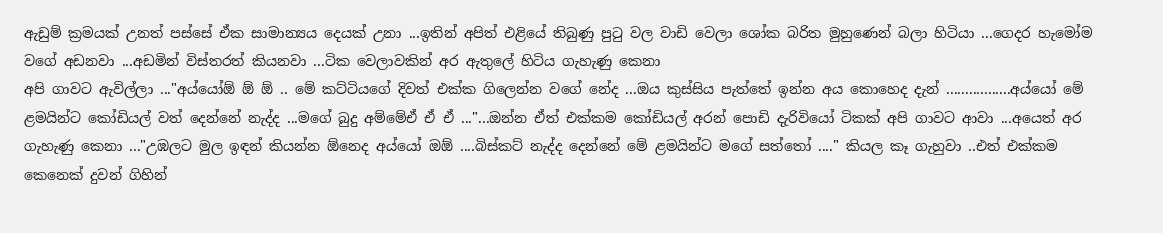ඇඩුම් ක්‍රමයක් උනත් පස්සේ ඒක සාමාන්‍යය දෙයක් උනා ...ඉතින් අපිත් එළියේ තිබුණු පුටු වල වාඩි වෙලා ශෝක බරිත මුහුණෙන් බලා හිටියා ...ගෙදර හැමෝම වගේ අඩනවා ...අඩමින් විස්තරත් කියනවා ...ටික වෙලාවකින් අර ඇතුලේ හිටිය ගැහැණු කෙනා
අපි ගාවට ඇවිල්ලා ..."අය්යෝඕ ඕ ඕ .. මේ කට්ටියගේ දිවත් එක්ක ගිලෙන්න වගේ නේද ...ඔය කුස්සිය පැත්තේ ඉන්න අය කොහෙද දැන් .................අය්යෝ මේ ළමයින්ට කෝඩියල් වත් දෙන්නේ නැද්ද ...මගේ බුදු අම්මේඒ ඒ ඒ ..."...ඔන්න ඒත් එක්කම කෝඩියල් අරන් පොඩි දැරිවියෝ ටිකක් අපි ගාවට ආවා ...අයෙත් අර ගැහැණු කෙනා ..."උඹලට මුල ඉඳන් කියන්න ඕනෙද අය්යෝ ඔඕ ....බිස්කට් නැද්ද දෙන්නේ මේ ළමයින්ට මගේ සත්තෝ ...." කියල කෑ ගැහුවා ..එත් එක්කම කෙනෙක් දුවන් ගිහින්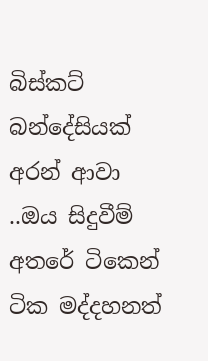බිස්කට් බන්දේසියක් අරන් ආවා ..ඔය සිදුවීම් අතරේ ටිකෙන් ටික මද්දහනත්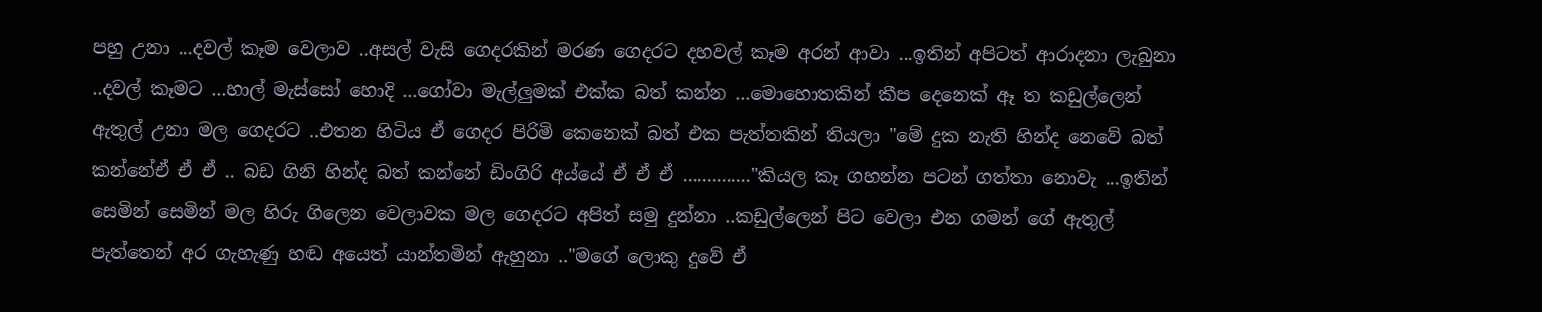පහු උනා ...දවල් කෑම වෙලාව ..අසල් වැසි ගෙදරකින් මරණ ගෙදරට දහවල් කෑම අරන් ආවා ...ඉතින් අපිටත් ආරාදනා ලැබුනා ..දවල් කෑමට ...හාල් මැස්සෝ හොදි ...ගෝවා මැල්ලුමක් එක්ක බත් කන්න ...මොහොතකින් කීප දෙනෙක් ඈ ත කඩුල්ලෙන් ඇතුල් උනා මල ගෙදරට ..එතන හිටිය ඒ ගෙදර පිරිමි කෙනෙක් බත් එක පැත්තකින් තියලා "මේ දුක නැති හින්ද නෙවේ බත් කන්නේඒ ඒ ඒ .. බඩ ගිනි හින්ද බත් කන්නේ ඩිංගිරි අය්යේ ඒ ඒ ඒ .............."කියල කෑ ගහන්න පටන් ගත්තා නොවැ ...ඉතින් සෙමින් සෙමින් මල හිරු ගිලෙන වෙලාවක මල ගෙදරට අපිත් සමු දුන්නා ..කඩුල්ලෙන් පිට වෙලා එන ගමන් ගේ ඇතුල් පැත්තෙන් අර ගැහැණු හඬ අයෙත් යාන්තමින් ඇහුනා .."මගේ ලොකු දුවේ ඒ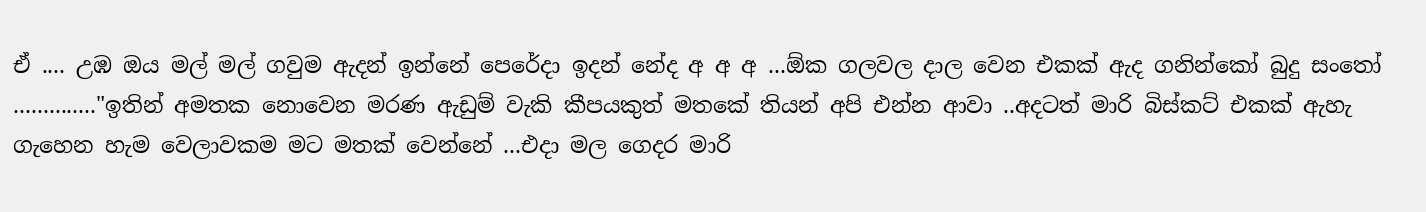ඒ .... උඹ ඔය මල් මල් ගවුම ඇදන් ඉන්නේ පෙරේදා ඉදන් නේද අ අ අ ...ඕක ගලවල දාල වෙන එකක් ඇද ගනින්කෝ බුදු සංතෝ .............."ඉතින් අමතක නොවෙන මරණ ඇඩුම් වැකි කීපයකුත් මතකේ තියන් අපි එන්න ආවා ..අදටත් මාරි බිස්කට් එකක් ඇහැ ගැහෙන හැම වෙලාවකම මට මතක් වෙන්නේ ...එදා මල ගෙදර මාරි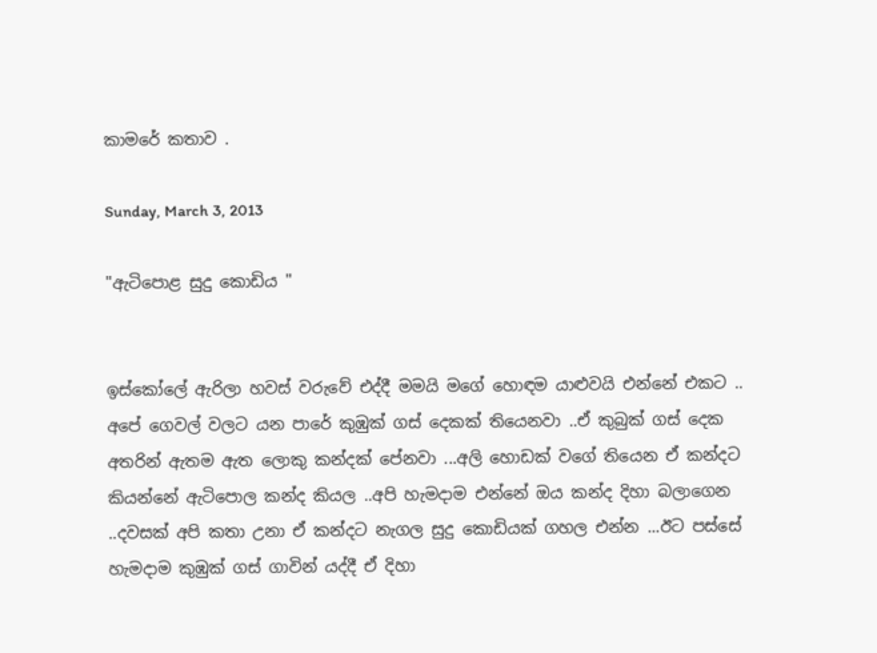කාමරේ කතාව .

Sunday, March 3, 2013

"ඇටිපොළ සුදු කොඩිය "


ඉස්කෝලේ ඇරිලා හවස් වරුවේ එද්දී මමයි මගේ හොඳම යාළුවයි එන්නේ එකට .. අපේ ගෙවල් වලට යන පාරේ කුඹුක් ගස් දෙකක් තියෙනවා ..ඒ කුබුක් ගස් දෙක අතරින් ඇතම ඇත ලොකු කන්දක් පේනවා ...අලි හොඩක් වගේ තියෙන ඒ කන්දට කියන්නේ ඇටිපොල කන්ද කියල ..අපි හැමදාම එන්නේ ඔය කන්ද දිහා බලාගෙන ..දවසක් අපි කතා උනා ඒ කන්දට නැගල සුදු කොඩියක් ගහල එන්න ...ඊට පස්සේ හැමදාම කුඹුක් ගස් ගාවින් යද්දී ඒ දිහා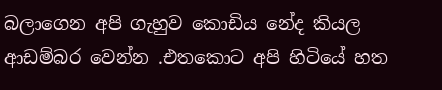බලාගෙන අපි ගැහුව කොඩිය නේද කියල ආඩම්බර වෙන්න .එතකොට අපි හිටියේ හත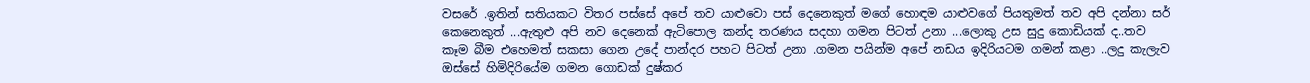වසරේ .ඉතින් සතියකට විතර පස්සේ අපේ තව යාළුවො පස් දෙනෙකුත් මගේ හොඳම යාළුවගේ පියතුමත් තව අපි දන්නා සර් කෙනෙකුත් ...ඇතුළු අපි නව දෙනෙක් ඇටිපොල කන්ද තරණය සදහා ගමන පිටත් උනා ...ලොකු උස සුදු කොඩියක් ද..තව කෑම බීම එහෙමත් සකසා ගෙන උදේ පාන්දර පහට පිටත් උනා .ගමන පයින්ම අපේ නඩය ඉදිරියටම ගමන් කළා ..ලදු කැලැව ඔස්සේ හිමිදිරියේම ගමන ගොඩක් දුෂ්කර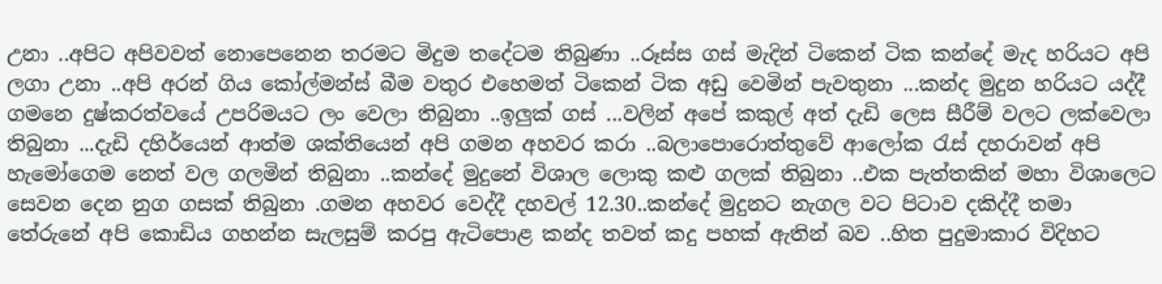උනා ..අපිට අපිවවත් නොපෙනෙන තරමට මිදුම තදේටම තිබුණා ..රූස්ස ගස් මැදින් ටිකෙන් ටික කන්දේ මැද හරියට අපි ලගා උනා ..අපි අරන් ගිය කෝල්මන්ස් බීම වතුර එහෙමත් ටිකෙන් ටික අඩු වෙමින් පැවතුනා ...කන්ද මුදුන හරියට යද්දී ගමනෙ දුෂ්කරත්වයේ උපරිමයට ලං වෙලා තිබුනා ..ඉලුක් ගස් ...වලින් අපේ කකුල් අත් දැඩි ලෙස සීරීම් වලට ලක්වෙලා තිබුනා ...දැඩි දහිර්යෙන් ආත්ම ශක්තියෙන් අපි ගමන අහවර කරා ..බලාපොරොත්තුවේ ආලෝක රැස් දහරාවන් අපි හැමෝගෙම නෙත් වල ගලමින් තිබුනා ..කන්දේ මුදුනේ විශාල ලොකු කළු ගලක් තිබුනා ..එක පැත්තකින් මහා විශාලෙට සෙවන දෙන නුග ගසක් තිබුනා .ගමන අහවර වෙද්දී දහවල් 12.30..කන්දේ මුදුනට නැගල වට පිටාව දකිද්දී තමා තේරුනේ අපි කොඩිය ගහන්න සැලසුම් කරපු ඇටිපොළ කන්ද තවත් කදු පහක් ඇතින් බව ..හිත පුදුමාකාර විදිහට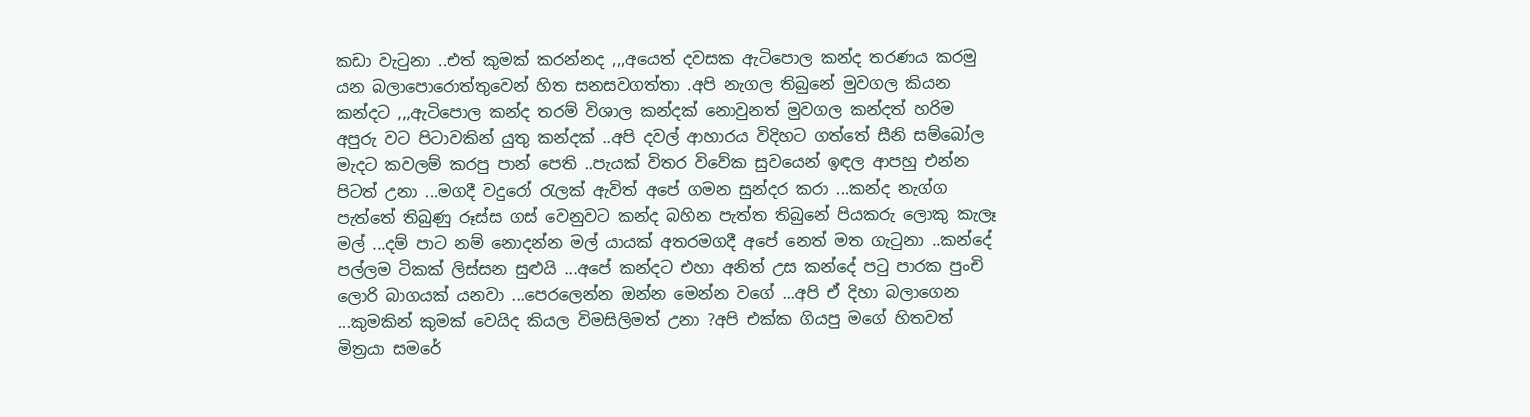කඩා වැටුනා ..එත් කුමක් කරන්නද ,,,අයෙත් දවසක ඇටිපොල කන්ද තරණය කරමු යන බලාපොරොත්තුවෙන් හිත සනසවගත්තා .අපි නැගල තිබුනේ මුවගල කියන කන්දට ,,,ඇටිපොල කන්ද තරම් විශාල කන්දක් නොවුනත් මුවගල කන්දත් හරිම අපුරු වට පිටාවකින් යුතු කන්දක් ..අපි දවල් ආහාරය විදිහට ගත්තේ සීනි සම්බෝල මැදට කවලම් කරපු පාන් පෙති ..පැයක් විතර විවේක සුවයෙන් ඉඳල ආපහු එන්න පිටත් උනා ...මගදී වදුරෝ රැලක් ඇවිත් අපේ ගමන සුන්දර කරා ...කන්ද නැග්ග පැත්තේ තිබුණු රූස්ස ගස් වෙනුවට කන්ද බහින පැත්ත තිබුනේ පියකරු ලොකු කැලෑ මල් ...දම් පාට නම් නොදන්න මල් යායක් අතරමගදී අපේ නෙත් මත ගැටුනා ..කන්දේ පල්ලම ටිකක් ලිස්සන සුළුයි ...අපේ කන්දට එහා අනිත් උස කන්දේ පටු පාරක පුංචි ලොරි බාගයක් යනවා ...පෙරලෙන්න ඔන්න මෙන්න වගේ ...අපි ඒ දිහා බලාගෙන ...කුමකින් කුමක් වෙයිද කියල විමසිලිමත් උනා ?අපි එක්ක ගියපු මගේ හිතවත් මිත්‍රයා සමරේ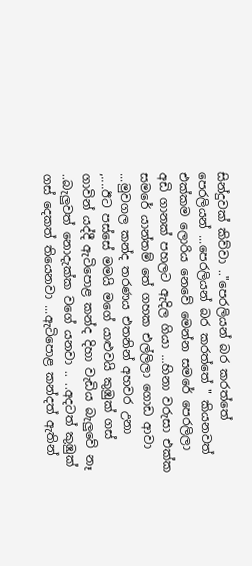සින්දුවක් කිව්වා .."පෙරලියන් බර කරත්තේ පෙරලියන් ...පෙරලියන් බර කරත්තේ " කියනවත් එක්කම ලොරිය නෙවේ මෙන්න සමරේ පෙරලිලා අඩි ගානක් පහලට ඇදිල ගියා ...හිනා වරුසා එක්ක සමරේ යාන්තම් තේ ගහක එල්ලිලා ගොඩ ආවා ...මුවගල කන්ද තරණය එතනින් අහවර උනා ,....ඊට පස්සේ මමයි මගේ යාළුවයි කුඹුක් ගස් ගාවින් යද්දී ඇටිපොළ කන්ද දිහා වැඩිය බැලුවේ නෑ ..බැලුවත් නොදැක්ක වගේ යනවා .. ..අදටත් කුඹුක් ගස් දෙකත් තියෙනවා ...ඇටිපොළ කන්දත් ඇතින්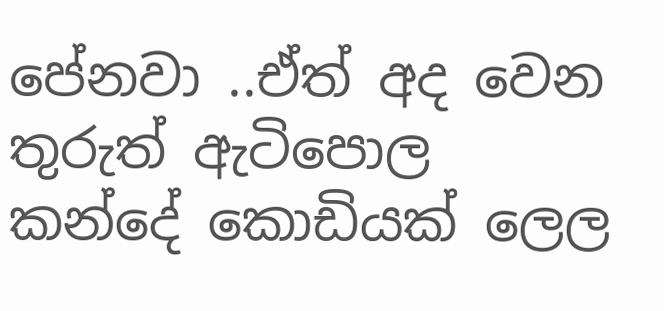පේනවා ..ඒත් අද වෙන තුරුත් ඇටිපොල කන්දේ කොඩියක් ලෙල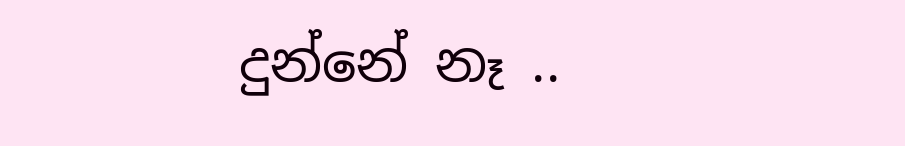දුන්නේ නෑ ..